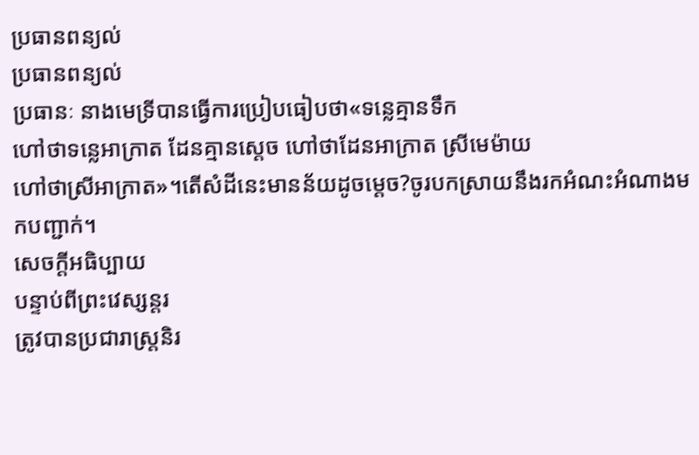ប្រធានពន្យល់
ប្រធានពន្យល់
ប្រធានៈ នាងមេទ្រីបានធ្វើការប្រៀបធៀបថា«ទន្លេគ្មានទឹក
ហៅថាទន្លេអាក្រាត ដែនគ្មានស្ដេច ហៅថាដែនអាក្រាត ស្រីមេម៉ាយ
ហៅថាស្រីអាក្រាត»។តើសំដីនេះមានន័យដូចម្ដេច?ចូរបកស្រាយនឹងរកអំណះអំណាងមកបញ្ជាក់។
សេចក្ដីអធិប្បាយ
បន្ទាប់ពីព្រះវេស្សន្ដរ
ត្រូវបានប្រជារាស្ត្រនិរ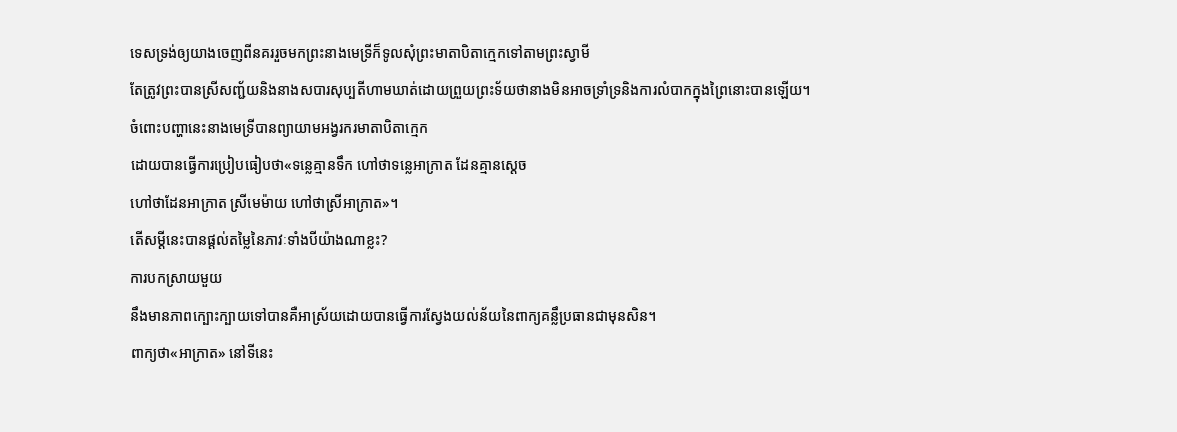ទេសទ្រង់ឲ្យយាងចេញពីនគររួចមកព្រះនាងមេទ្រីក៏ទូលសុំព្រះមាតាបិតាក្មេកទៅតាមព្រះស្វាមី
តែត្រូវព្រះបានស្រីសញ្ជ័យនិងនាងសបារសុប្បតីហាមឃាត់ដោយព្រួយព្រះទ័យថានាងមិនអាចទ្រាំទ្រនិងការលំបាកក្នុងព្រៃនោះបានឡើយ។
ចំពោះបញ្ហានេះនាងមេទ្រីបានព្យាយាមអង្វរករមាតាបិតាក្មេក
ដោយបានធ្វើការប្រៀបធៀបថា«ទន្លេគ្មានទឹក ហៅថាទន្លេអាក្រាត ដែនគ្មានស្ដេច
ហៅថាដែនអាក្រាត ស្រីមេម៉ាយ ហៅថាស្រីអាក្រាត»។
តើសម្ដីនេះបានផ្ដល់តម្លៃនៃភាវៈទាំងបីយ៉ាងណាខ្លះ?
ការបកស្រាយមួយ
នឹងមានភាពក្បោះក្បាយទៅបានគឺអាស្រ័យដោយបានធ្វើការស្វែងយល់ន័យនៃពាក្យគន្លឹប្រធានជាមុនសិន។
ពាក្យថា«អាក្រាត» នៅទីនេះ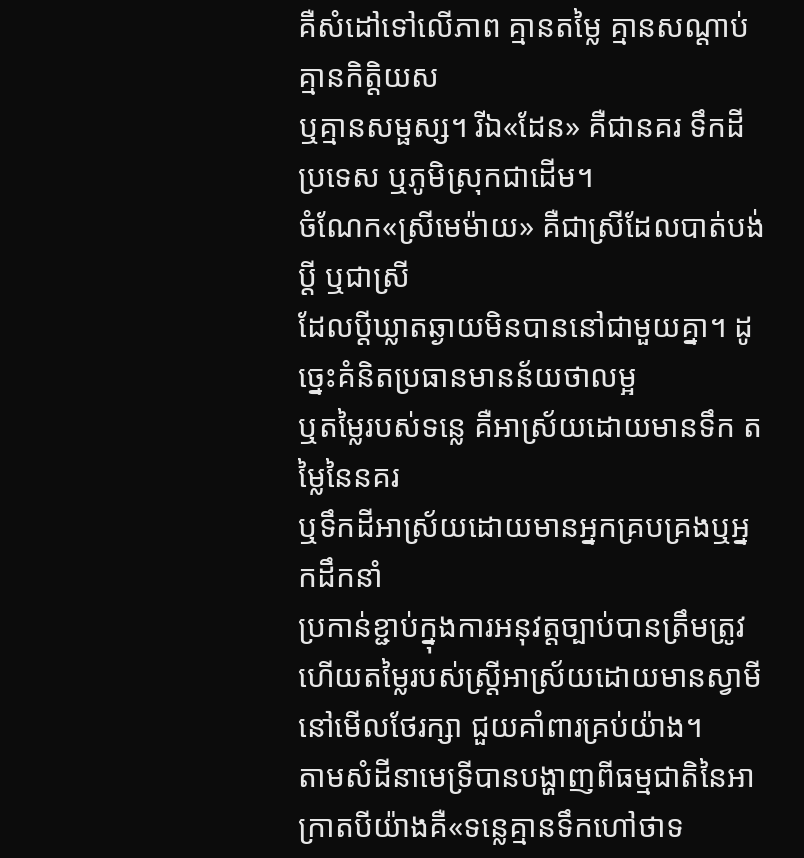គឺសំដៅទៅលើភាព គ្មានតម្លៃ គ្មានសណ្ដាប់ គ្មានកិត្តិយស
ឬគ្មានសម្ផស្ស។ រីឯ«ដែន» គឺជានគរ ទឹកដី ប្រទេស ឬភូមិស្រុកជាដើម។
ចំណែក«ស្រីមេម៉ាយ» គឺជាស្រីដែលបាត់បង់ប្ដី ឬជាស្រី
ដែលប្ដីឃ្លាតឆ្ងាយមិនបាននៅជាមួយគ្នា។ ដូច្នេះគំនិតប្រធានមានន័យថាលម្អ
ឬតម្លៃរបស់ទន្លេ គឺអាស្រ័យដោយមានទឹក តម្លៃនៃនគរ
ឬទឹកដីអាស្រ័យដោយមានអ្នកគ្របគ្រងឬអ្នកដឹកនាំ
ប្រកាន់ខ្ជាប់ក្នុងការអនុវត្តច្បាប់បានត្រឹមត្រូវ
ហើយតម្លៃរបស់ស្ដ្រីអាស្រ័យដោយមានស្វាមីនៅមើលថែរក្សា ជួយគាំពារគ្រប់យ៉ាង។
តាមសំដីនាមេទ្រីបានបង្ហាញពីធម្មជាតិនៃអាក្រាតបីយ៉ាងគឺ«ទន្លេគ្មានទឹកហៅថាទ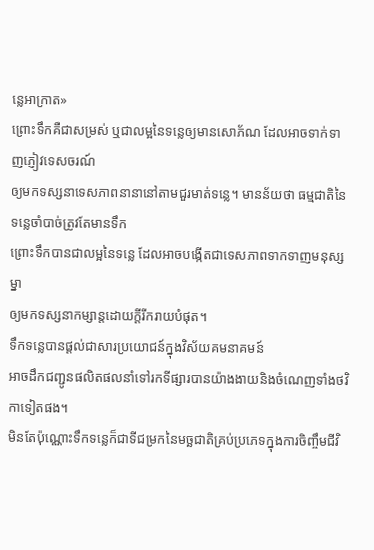ន្លេអាក្រាត»
ព្រោះទឹកគឺជាសម្រស់ ឬជាលម្អនៃទន្លេឲ្យមានសោភ័ណ ដែលអាចទាក់ទាញភ្ញៀវទេសចរណ៍
ឲ្យមកទស្សនាទេសភាពនានានៅតាមជួរមាត់ទន្លេ។ មានន័យថា ធម្មជាតិនៃទន្លេចាំបាច់ត្រូវតែមានទឹក
ព្រោះទឹកបានជាលម្អនៃទន្លេ ដែលអាចបង្កើតជាទេសភាពទាកទាញមនុស្សម្នា
ឲ្យមកទស្សនាកម្សាន្តដោយក្ដីរីករាយបំផុត។
ទឹកទន្លេបានផ្ដល់ជាសារប្រយោជន៍ក្នុងវិស័យគមនាគមន៍
អាចដឹកជញ្ជូនផលិតផលនាំទៅរកទីផ្សារបានយ៉ាងងាយនិងចំណេញទាំងថវិកាទៀតផង។
មិនតែប៉ុណ្ណោះទឹកទន្លេក៏ជាទីជម្រកនៃមច្ឆជាតិគ្រប់ប្រភេទក្នុងការចិញ្ចឹមជីវិ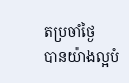តប្រចាំថ្ងៃ
បានយ៉ាងល្អបំ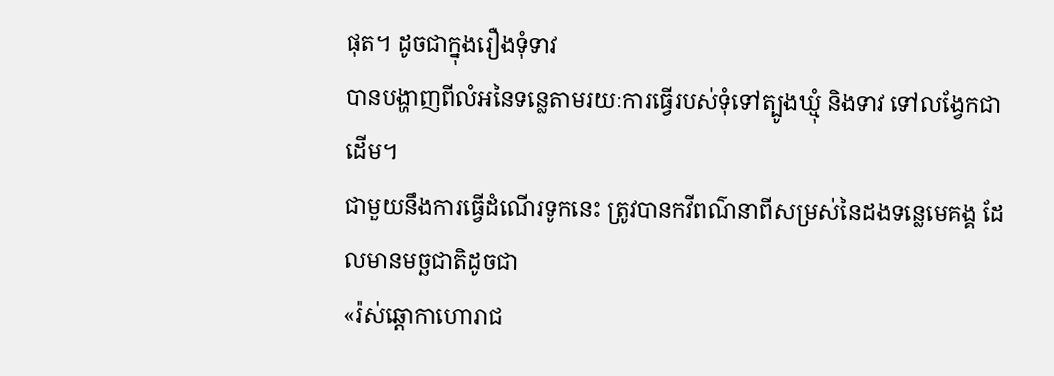ផុត។ ដូចជាក្នុងរឿងទុំទាវ
បានបង្ហាញពីលំអនៃទន្លេតាមរយៈការធ្វើរបស់ទុំទៅត្បូងឃ្មុំ និងទាវ ទៅលង្វែកជាដើម។
ជាមួយនឹងការធ្វើដំណើរទូកនេះ ត្រូវបានកវីពណ៌នាពីសម្រស់នៃដងទន្លេមេគង្គ ដែលមានមច្ឆជាតិដូចជា
«រ៉ស់ឆ្ដោកាហោរាជ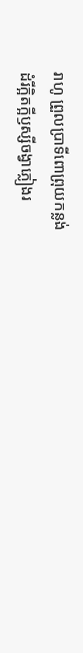រាហូ ព្រួលប្រាទីពោព្រុយកន្លង់
ដំរីក្អិតក្អីឫស្សីចង្វាភ្លៀងរ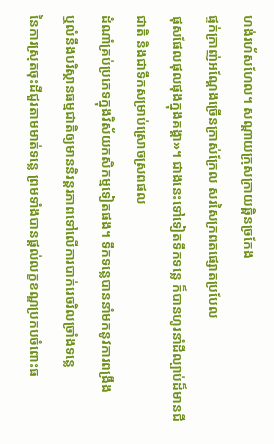ហង់រហ័សហែល។ សណ្ដាយក្រុសក្រាយឆ្ពិនច្រកែង
ផ្ទក់ក្រាញ់អណ្ដែងច្រើនក្រាស់ក្រែល សរសៃក្រពតផ្សោតប្របែល
ផុសផែលផុលផុងក្នុងគង្គា»។ ជាងនេះទៅទៀតទឹកទន្លេ ក៏បានហូរនាំដីល្បាប់ដ៏មានជីជាតិ និងជាទឹកសម្រាប់ស្រោចស្រពផល
ដំណាំគ្រប់ប្រភេទក្នុងវិស័យកសិកម្មទៀតផង។ ទឹកទន្លេបាននាំមកនូវការពង្រឹង
ឬលំនឹងបរិស្ថានធម្មជាតិឲ្យមាននិរន្ដរភាពទៅលើការបាក់រេចរិលច្រាំងទន្លេ
នៃការស្រុតចុះដីជួរតាមមាត់ទន្លេ ព្រមទាំងបានផ្ដល់លក្ខខណ្ឌប្រកបចំពោះធ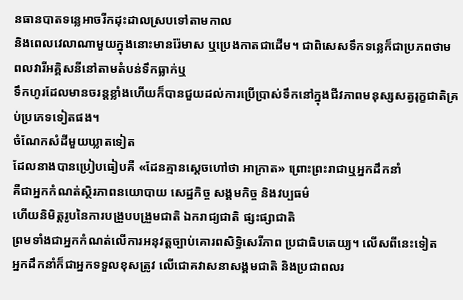នធានបាតទន្លេអាចរីកដុះដាលស្របទៅតាមកាល
និងពេលវេលាណាមួយក្នុងនោះមានរ៉ែមាស ឬប្រេងកាតជាដើម។ ជាពិសេសទឹកទន្លេក៏ជាប្រភពថាមពលវារីអគ្គិសនីនៅតាមតំបន់ទឹកធ្លាក់ឬ
ទឹកហូរដែលមានចរន្ដខ្លាំងហើយក៏បានជួយដល់ការប្រើប្រាស់ទឹកនៅក្នុងជីវភាពមនុស្សសត្វរុក្ខជាតិគ្រប់ប្រភេទទៀតផង។
ចំណែកសំដីមួយឃ្លាតទៀត
ដែលនាងបានប្រៀបធៀបគឺ «ដែនគ្មានស្ដេចហៅថា អាក្រាត» ព្រោះព្រះរាជាឬអ្នកដឹកនាំ
គឺជាអ្នកកំណត់ស្ថិរភាពនយោបាយ សេដ្ឋកិច្ច សង្គមកិច្ច និងវប្បធម៌
ហើយនិមិត្តរូបនៃការបង្រួបបង្រួមជាតិ ឯករាជ្យជាតិ ផ្សះផ្សាជាតិ
ព្រមទាំងជាអ្នកកំណត់លើការអនុវត្តច្បាប់គោរពសិទ្ធិសេរីភាព ប្រជាធិបតេយ្យ។ លើសពីនេះទៀត
អ្នកដឹកនាំក៏ជាអ្នកទទួលខុសត្រូវ លើជោគវាសនាសង្គមជាតិ និងប្រជាពលរ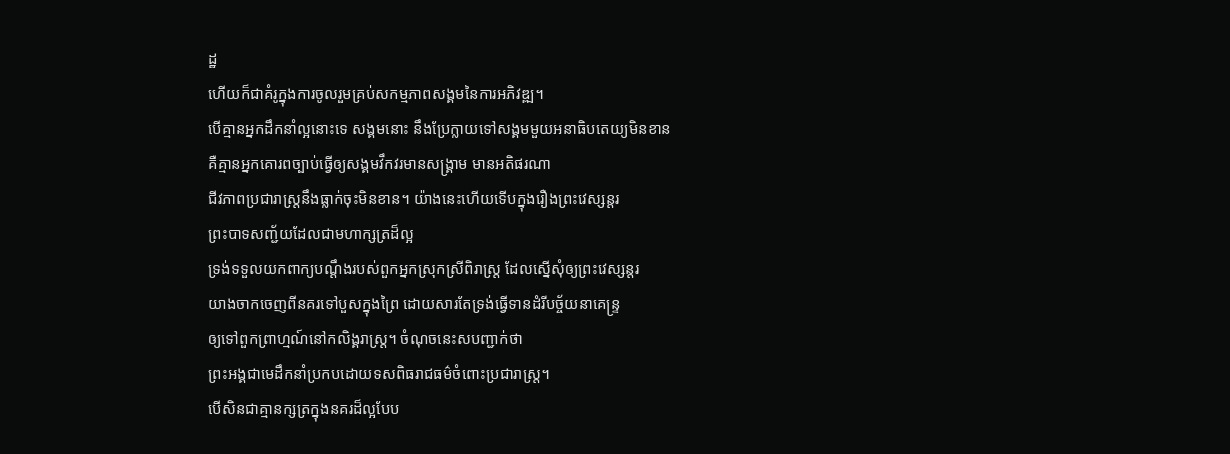ដ្ឋ
ហើយក៏ជាគំរូក្នុងការចូលរួមគ្រប់សកម្មភាពសង្គមនៃការអភិវឌ្ឍ។
បើគ្មានអ្នកដឹកនាំល្អនោះទេ សង្គមនោះ នឹងប្រែក្លាយទៅសង្គមមួយអនាធិបតេយ្យមិនខាន
គឺគ្មានអ្នកគោរពច្បាប់ធ្វើឲ្យសង្គមវឹកវរមានសង្គ្រាម មានអតិផរណា
ជីវភាពប្រជារាស្ត្រនឹងធ្លាក់ចុះមិនខាន។ យ៉ាងនេះហើយទើបក្នុងរឿងព្រះវេស្សន្ដរ
ព្រះបាទសញ្ជ័យដែលជាមហាក្សត្រដ៏ល្អ
ទ្រង់ទទួលយកពាក្យបណ្ដឹងរបស់ពួកអ្នកស្រុកស្រីពិរាស្ត្រ ដែលស្នើសុំឲ្យព្រះវេស្សន្តរ
យាងចាកចេញពីនគរទៅបួសក្នុងព្រៃ ដោយសារតែទ្រង់ធ្វើទានដំរីបច្ច័យនាគេន្ទ្រ
ឲ្យទៅពួកព្រាហ្មណ៍នៅកលិង្គរាស្ត្រ។ ចំណុចនេះសបញ្ជាក់ថា
ព្រះអង្គជាមេដឹកនាំប្រកបដោយទសពិធរាជធម៌ចំពោះប្រជារាស្ត្រ។
បើសិនជាគ្មានក្សត្រក្នុងនគរដ៏ល្អបែប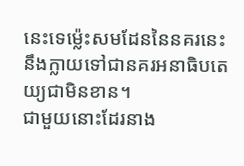នេះទេម្ល៉េះសមដែននៃនគរនេះនឹងក្លាយទៅជានគរអនាធិបតេយ្យជាមិនខាន។
ជាមួយនោះដែរនាង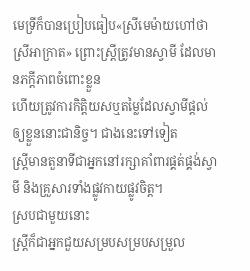មេទ្រីក៏បានប្រៀបធៀប«ស្រីមេម៉ាយហៅថា
ស្រីអាក្រាត» ព្រោះស្ត្រីត្រូវមានស្វាមី ដែលមានភក្ដីភាពចំពោះខ្លួន
ហើយត្រូវការកិត្តិយសឬតម្លៃដែលស្វាមីផ្ដល់ឲ្យខ្លួននោះជានិច្ច។ ជាងនេះទៅទៀត
ស្ត្រីមានតួនាទីជាអ្នកនៅរក្សាគាំពារផ្គត់ផ្គង់ស្វាមី និងគ្រួសារទាំងផ្លូវកាយផ្លូវចិត្ត។
ស្របជាមួយនោះ
ស្ត្រីក៏ជាអ្នកជួយសម្របសម្របសម្រួល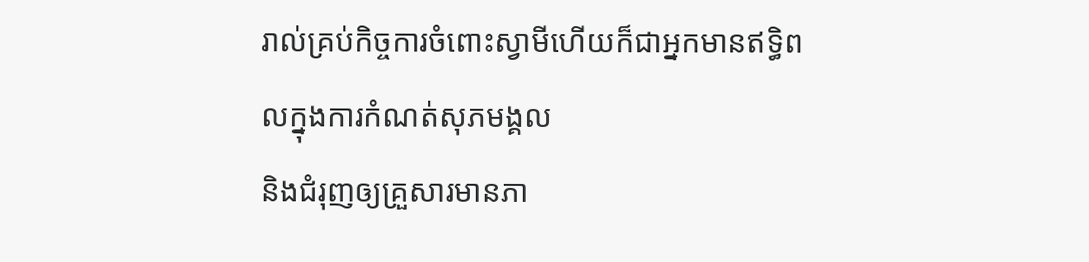រាល់គ្រប់កិច្ចការចំពោះស្វាមីហើយក៏ជាអ្នកមានឥទ្ធិពលក្នុងការកំណត់សុភមង្គល
និងជំរុញឲ្យគ្រួសារមានភា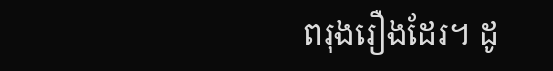ពរុងរឿងដែរ។ ដូ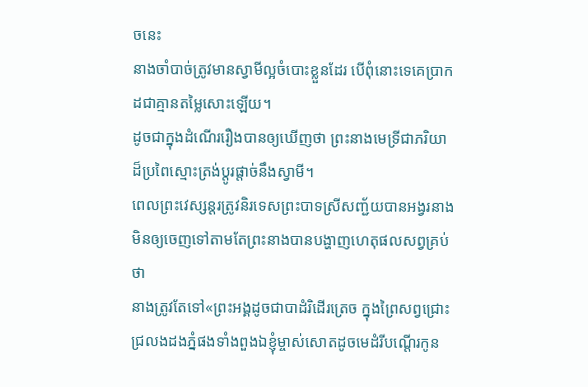ចនេះ
នាងចាំបាច់ត្រូវមានស្វាមីល្អចំបោះខ្លួនដែរ បើពុំនោះទេគេប្រាកដជាគ្មានតម្លៃសោះឡើយ។
ដូចជាក្នុងដំណើររឿងបានឲ្យឃើញថា ព្រះនាងមេទ្រីជាភរិយាដ៏ប្រពៃស្មោះត្រង់ប្តូរផ្តាច់នឹងស្វាមី។
ពេលព្រះវេស្សន្ដរត្រូវនិរទេសព្រះបាទស្រីសញ្ជ័យបានអង្វរនាងមិនឲ្យចេញទៅតាមតែព្រះនាងបានបង្ហាញហេតុផលសព្វគ្រប់ថា
នាងត្រូវតែទៅ«ព្រះអង្គដូចជាបាដំរិដើរត្រេច ក្នុងព្រៃសព្វជ្រោះជ្រលងដងភ្នំផងទាំងពួងឯខ្ញុំម្ចាស់សោតដូចមេដំរីបណ្ដើរកូន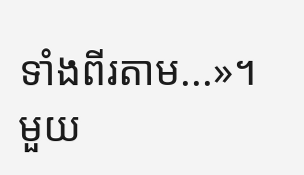ទាំងពីរតាម...»។
មួយ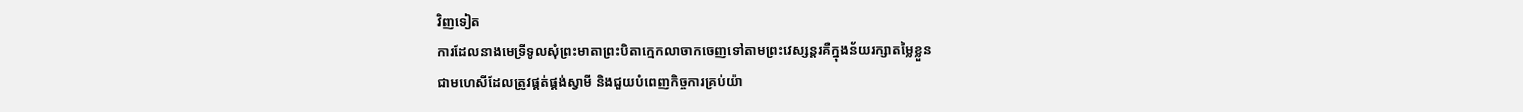វិញទៀត
ការដែលនាងមេទ្រីទូលសុំព្រះមាតាព្រះបិតាក្មេកលាចាកចេញទៅតាមព្រះវេស្សន្តរគឺក្នុងន័យរក្សាតម្លៃខ្លួន
ជាមហេសីដែលត្រូវផ្គត់ផ្គង់ស្វាមី និងជួយបំពេញកិច្ចការគ្រប់យ៉ា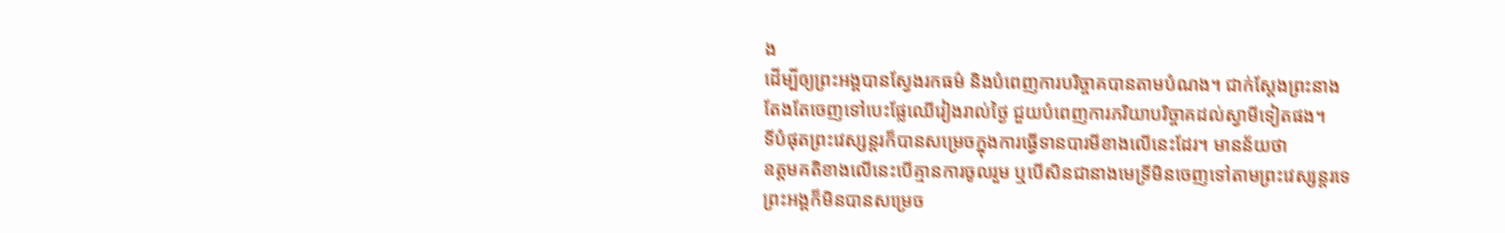ង
ដើម្បីឲ្យព្រះអង្គបានស្វែងរកធម៌ និងបំពេញការបរិច្ចាគបានតាមបំណង។ ជាក់ស្ដែងព្រះនាង
តែងតែចេញទៅបេះផ្លែឈើរៀងរាល់ថ្ងៃ ជួយបំពេញការភរិយាបរិច្ចាគដល់ស្វាមីទៀតផង។
ទីបំផុតព្រះវេស្សន្ដរក៏បានសម្រេចក្នុងការធ្វើទានបារមីខាងលើនេះដែរ។ មានន័យថា
ឧត្តមគតិខាងលើនេះបើគ្មានការចូលរួម ឬបើសិនជានាងមេទ្រីមិនចេញទៅតាមព្រះវេស្សន្តរទេ
ព្រះអង្គក៏មិនបានសម្រេច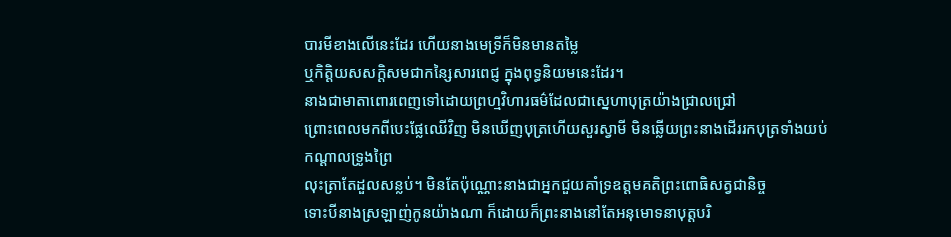បារមីខាងលើនេះដែរ ហើយនាងមេទ្រីក៏មិនមានតម្លៃ
ឬកិត្តិយសសក្ដិសមជាកន្សៃសារពេជ្ញ ក្នុងពុទ្ធនិយមនេះដែរ។
នាងជាមាតាពោរពេញទៅដោយព្រហ្មវិហារធម៌ដែលជាស្នេហាបុត្រយ៉ាងជ្រាលជ្រៅ
ព្រោះពេលមកពីបេះផ្លែឈើវិញ មិនឃើញបុត្រហើយសួរស្វាមី មិនឆ្លើយព្រះនាងដើររកបុត្រទាំងយប់កណ្ដាលទ្រូងព្រៃ
លុះត្រាតែដួលសន្លប់។ មិនតែប៉ុណ្ណោះនាងជាអ្នកជួយគាំទ្រឧត្តមគតិព្រះពោធិសត្វជានិច្ច
ទោះបីនាងស្រឡាញ់កូនយ៉ាងណា ក៏ដោយក៏ព្រះនាងនៅតែអនុមោទនាបុត្តបរិ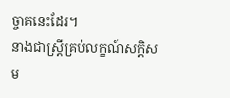ច្ចាគនេះដែរ។
នាងជាស្ត្រីគ្រប់លក្ខណ៍សក្ដិសម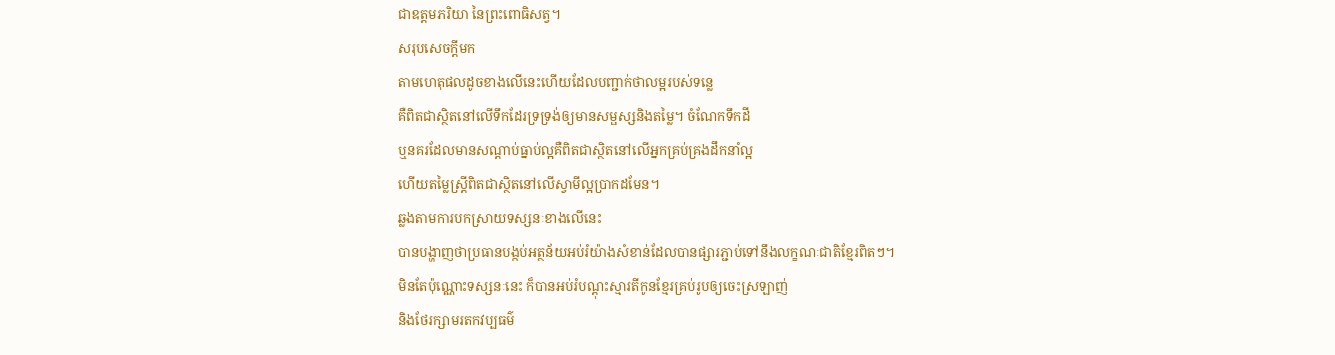ជាឧត្តមភរិយា នៃព្រះពោធិសត្វ។
សរុបសេចក្ដីមក
តាមហេតុផលដូចខាងលើនេះហើយដែលបញ្ជាក់ថាលម្អរបស់ទន្លេ
គឺពិតជាស្ថិតនៅលើទឹកដែរទ្រទ្រង់ឲ្យមានសម្ផស្សនិងតម្លៃ។ ចំណែកទឹកដី
ឬនគរដែលមានសណ្ដាប់ធ្នាប់ល្អគឺពិតជាស្ថិតនៅលើអ្នកគ្រប់គ្រងដឹកនាំល្អ
ហើយតម្លៃស្ត្រីពិតជាស្ថិតនៅលើស្វាមីល្អប្រាកដមែន។
ឆ្លងតាមការបកស្រាយទស្សនៈខាងលើនេះ
បានបង្ហាញថាប្រធានបង្កប់អត្ថន័យអប់រំយ៉ាងសំខាន់ដែលបានផ្សារភ្ជាប់ទៅនឹងលក្ខណៈជាតិខ្មែរពិតៗ។
មិនតែប៉ុណ្ណោះទស្សនៈនេះ ក៏បានអប់រំបណ្ដុះស្មារតីកូនខ្មែរគ្រប់រូបឲ្យចេះស្រឡាញ់
និងថែរក្សាមរតកវប្បធម៌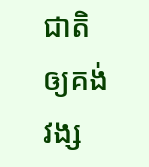ជាតិឲ្យគង់វង្ស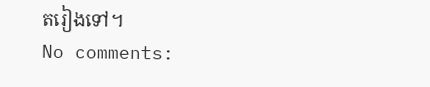តរៀងទៅ។
No comments: